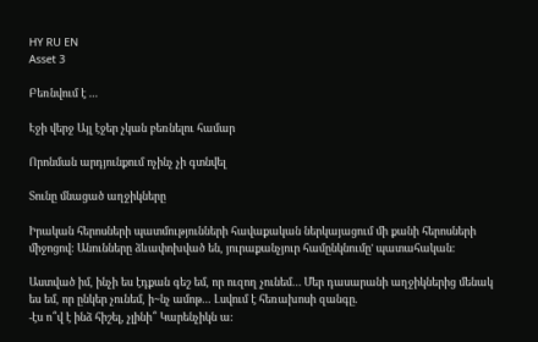HY RU EN
Asset 3

Բեռնվում է ...

Էջի վերջ Այլ էջեր չկան բեռնելու համար

Որոնման արդյունքում ոչինչ չի գտնվել

Տունը մնացած աղջիկները

Իրական հերոսների պատմությունների հավաքական ներկայացում մի քանի հերոսների միջոցով: Անունները ձևափոխված են, յուրաքանչյուր համընկնումը' պատահական:

Աստված իմ, ինչի ես էդքան գեշ եմ, որ ուզող չունեմ… Մեր դասարանի աղջիկներից մենակ ես եմ, որ ընկեր չունեմ, ի~նչ ամոթ... Լսվում է հեռախոսի զանգը.
-էս ո՞վ է ինձ հիշել, չլինի՞ Կարենչիկն ա: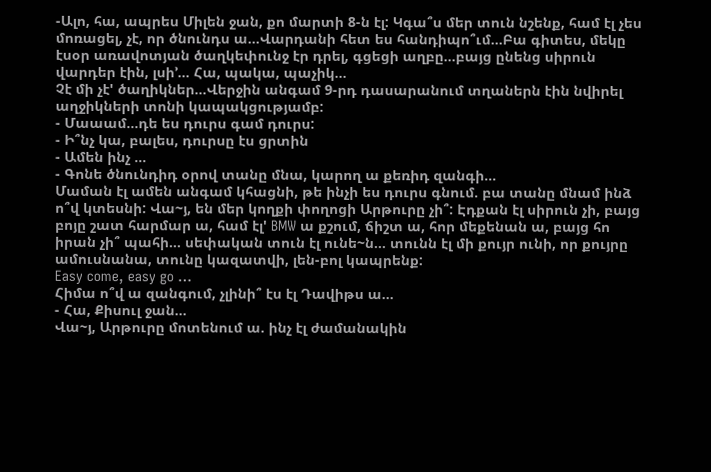-Ալո, հա, ապրես Միլեն ջան, քո մարտի 8-ն էլ: Կգա՞ս մեր տուն նշենք, համ էլ չես մոռացել, չէ, որ ծնունդս ա…Վարդանի հետ ես հանդիպո՞ւմ…Բա գիտես, մեկը էսօր առավոտյան ծաղկեփունջ էր դրել, գցեցի աղբը…բայց ընենց սիրուն վարդեր էին, լսի’… Հա, պակա, պաչիկ…
Չէ մի չէ' ծաղիկներ…Վերջին անգամ 9-րդ դասարանում տղաներն էին նվիրել աղջիկների տոնի կապակցությամբ:
- Մաաամ...դե ես դուրս գամ դուրս:
- Ի՞նչ կա, բալես, դուրսը էս ցրտին
- Ամեն ինչ …
- Գոնե ծնունդիդ օրով տանը մնա, կարող ա քեռիդ զանգի…
Մաման էլ ամեն անգամ կհացնի, թե ինչի ես դուրս գնում. բա տանը մնամ ինձ ո՞վ կտեսնի: Վա~յ, են մեր կողքի փողոցի Արթուրը չի՞: Էդքան էլ սիրուն չի, բայց բոյը շատ հարմար ա, համ էլ' BMW ա քշում, ճիշտ ա, հոր մեքենան ա, բայց հո իրան չի՞ պահի… սեփական տուն էլ ունե~ն… տունն էլ մի քույր ունի, որ քույրը ամուսնանա, տունը կազատվի, լեն-բոլ կապրենք:
Easy come, easy go …
Հիմա ո՞վ ա զանգում, չլինի՞ էս էլ Դավիթս ա…
- Հա, Քիսուլ ջան…
Վա~յ, Արթուրը մոտենում ա. ինչ էլ ժամանակին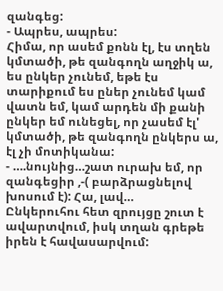զանգեց:
- Ապրես, ապրես:
Հիմա, որ ասեմ քոնն էլ, էս տղեն կմտածի, թե զանգողն աղջիկ ա, ես ընկեր չունեմ, եթե էս տարիքում ես ըներ չունեմ կամ վատն եմ, կամ արդեն մի քանի ընկեր եմ ունեցել, որ չասեմ էլ' կմտածի, թե զանգողն ընկերս ա, էլ չի մոտիկանա:
- ….նույնից…շատ ուրախ եմ, որ զանգեցիր ,-( բարձրացնելով խոսում է): Հա, լավ…
Ընկերուհու հետ զրույցը շուտ է ավարտվում, իսկ տղան գրեթե իրեն է հավասարվում: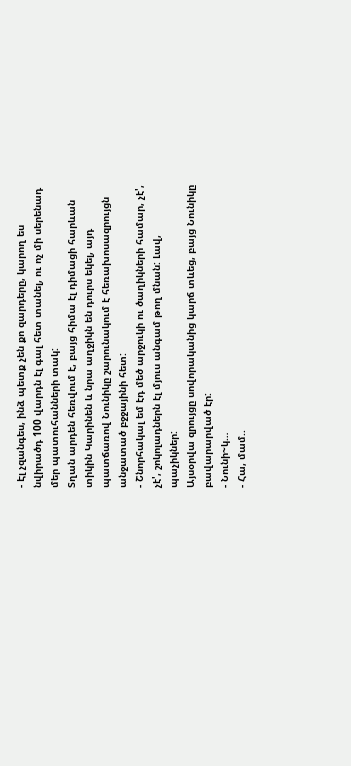- Էլ չզանգես, ինձ պետք չեն քո զարդերը, կարող ես նվիրածդ 100 վարդն էլ գալ հետ տանել, ու ոչ մի սերենադ մեր պատուհանների տակ:
Տղան արդեն հեռվում է, բայց հիմա էլ դիմացի հարևան տիկին Կարինեն և նրա աղջիկն են դուրս եկել, այդ պատճառով Նունիկը շարունակում է հեռախոսազրույցն անջատած բջջայինի հետ:
- Շնորհակալ եմ էդ մեծ արջուկի ու ծաղիկների համար, չէ', չէ', շոկոլադներն էլ մյուս անգամ թող մնան: Լավ, պաչիկներ:
Այսօրվա զրույցը սովորականից կարճ տևեց, բայց Նունիկը բավարարված էր:
- Նունի~կ…
- Հա, մամ..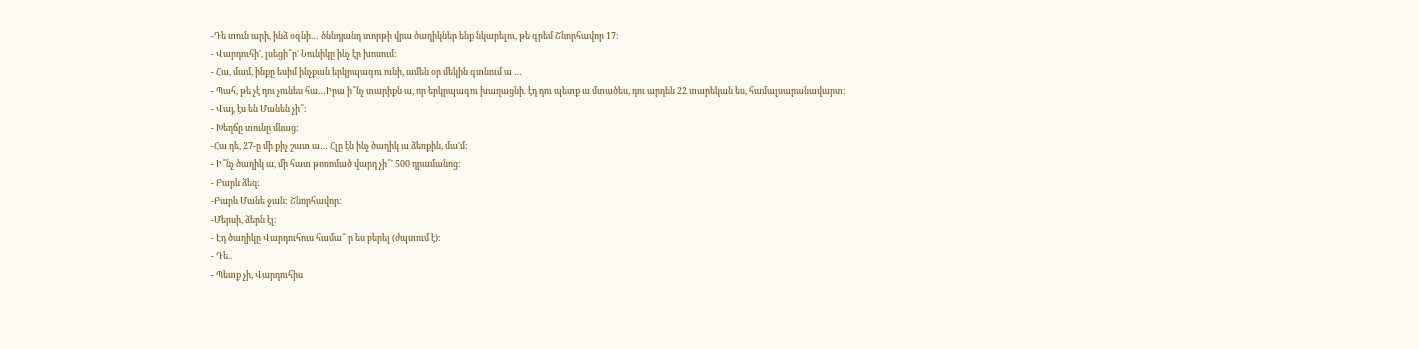-Դե տուն արի, ինձ օգնի… ծննդյանդ տորթի վրա ծաղիկներ ենք նկարելու, թե գրեմ Շնորհավոր 17:
- Վարդուհի', լսեցի՞ր' Նունիկը ինչ էր խոսում:
- Հա, մամ, ինքը եսիմ ինչքան երկրպագու ունի, ամեն օր մեկին գտնում ա …
- Պահ, թե չէ դու չունես հա…Իրա ի՞նչ տարիքն ա, որ երկրպագու խաղացնի. էդ դու պետք ա մտածես, դու արդեն 22 տարեկան ես, համալսարանավարտ:
- Վայ, էս են Մանեն չի՞:
- Խեղճը տունը մնաց:
-Հա դե, 27-ը մի քիչ շատ ա… Հլը էն ինչ ծաղիկ ա ձեռքին, մա'մ:
- Ի՞նչ ծաղիկ ա, մի հատ թոռոմած վարդ չի՞' 500 դրամանոց:
- Բարև ձեզ:
-Բարև Մանե ջան: Շնորհավոր:
-Մերսի, ձերն էլ:
- Էդ ծաղիկը Վարդուհուս համա՞ ր ես բերել (ժպտում է):
- Դե..
- Պետք չի, Վարդուհիս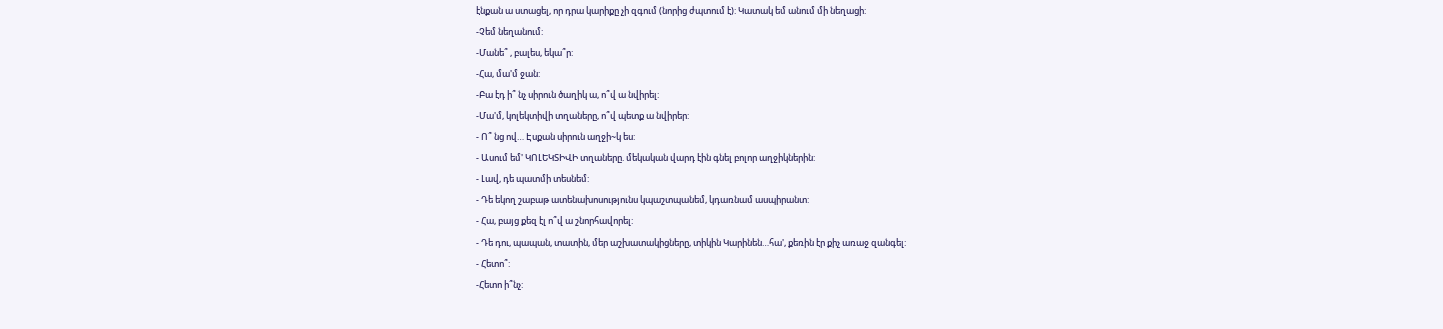էնքան ա ստացել, որ դրա կարիքը չի զգում (նորից ժպտում է): Կատակ եմ անում մի նեղացի:
-Չեմ նեղանում:
-Մանե՞ , բալես, եկա՞ր:
-Հա, մա'մ ջան:
-Բա էդ ի՞ նչ սիրուն ծաղիկ ա, ո՞վ ա նվիրել:
-Մա'մ, կոլեկտիվի տղաները, ո՞վ պետք ա նվիրեր:
- Ո՞ նց ով… Էսքան սիրուն աղջի~կ ես:
- Ասում եմ' ԿՈԼԵԿՏԻՎԻ տղաները. մեկական վարդ էին գնել բոլոր աղջիկներին:
- Լավ, դե պատմի տեսնեմ:
- Դե եկող շաբաթ ատենախոսությունս կպաշտպանեմ, կդառնամ ասպիրանտ:
- Հա, բայց քեզ էլ ո՞վ ա շնորհավորել:
- Դե դու, պապան, տատին, մեր աշխատակիցները, տիկին Կարինեն…հա', քեռին էր քիչ առաջ զանգել:
- Հետո՞:
-Հետո ի՞նչ: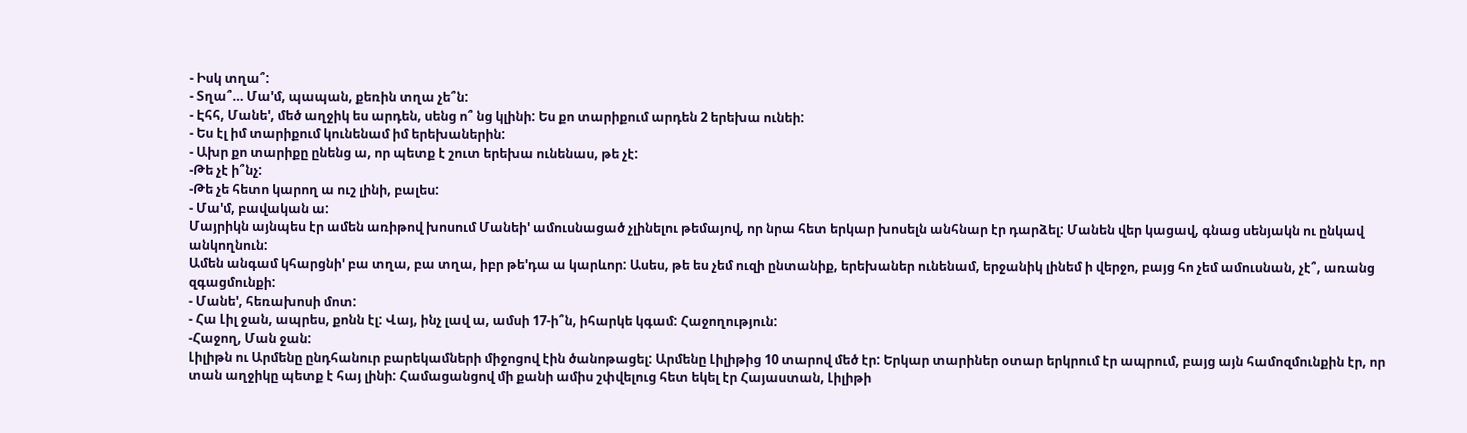- Իսկ տղա՞:
- Տղա՞… Մա'մ, պապան, քեռին տղա չե՞ն:
- Էհհ, Մանե', մեծ աղջիկ ես արդեն, սենց ո՞ նց կլինի: Ես քո տարիքում արդեն 2 երեխա ունեի:
- Ես էլ իմ տարիքում կունենամ իմ երեխաներին:
- Ախր քո տարիքը ընենց ա, որ պետք է շուտ երեխա ունենաս, թե չէ:
-Թե չէ ի՞նչ:
-Թե չե հետո կարող ա ուշ լինի, բալես:
- Մա'մ, բավական ա:
Մայրիկն այնպես էր ամեն առիթով խոսում Մանեի' ամուսնացած չլինելու թեմայով, որ նրա հետ երկար խոսելն անհնար էր դարձել: Մանեն վեր կացավ, գնաց սենյակն ու ընկավ անկողնուն:
Ամեն անգամ կհարցնի' բա տղա, բա տղա, իբր թե'դա ա կարևոր: Ասես, թե ես չեմ ուզի ընտանիք, երեխաներ ունենամ, երջանիկ լինեմ ի վերջո, բայց հո չեմ ամուսնան, չէ՞, առանց զգացմունքի:
- Մանե', հեռախոսի մոտ:
- Հա Լիլ ջան, ապրես, քոնն էլ: Վայ, ինչ լավ ա, ամսի 17-ի՞ն, իհարկե կգամ: Հաջողություն:
-Հաջող, Ման ջան:
Լիլիթն ու Արմենը ընդհանուր բարեկամների միջոցով էին ծանոթացել: Արմենը Լիլիթից 10 տարով մեծ էր: Երկար տարիներ օտար երկրում էր ապրում, բայց այն համոզմունքին էր, որ տան աղջիկը պետք է հայ լինի: Համացանցով մի քանի ամիս շփվելուց հետ եկել էր Հայաստան, Լիլիթի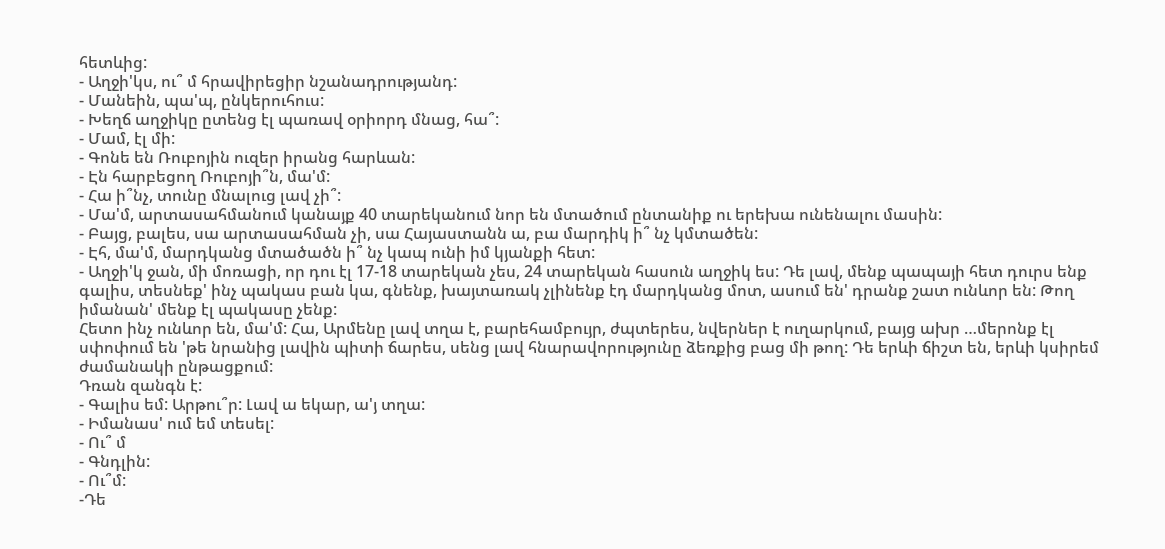հետևից:
- Աղջի'կս, ու՞ մ հրավիրեցիր նշանադրությանդ:
- Մանեին, պա'պ, ընկերուհուս:
- Խեղճ աղջիկը ըտենց էլ պառավ օրիորդ մնաց, հա՞:
- Մամ, էլ մի:
- Գոնե են Ռուբոյին ուզեր իրանց հարևան:
- Էն հարբեցող Ռուբոյի՞ն, մա'մ:
- Հա ի՞նչ, տունը մնալուց լավ չի՞:
- Մա'մ, արտասահմանում կանայք 40 տարեկանում նոր են մտածում ընտանիք ու երեխա ունենալու մասին:
- Բայց, բալես, սա արտասահման չի, սա Հայաստանն ա, բա մարդիկ ի՞ նչ կմտածեն:
- Էհ, մա'մ, մարդկանց մտածածն ի՞ նչ կապ ունի իմ կյանքի հետ:
- Աղջի'կ ջան, մի մոռացի, որ դու էլ 17-18 տարեկան չես, 24 տարեկան հասուն աղջիկ ես: Դե լավ, մենք պապայի հետ դուրս ենք գալիս, տեսնեք' ինչ պակաս բան կա, գնենք, խայտառակ չլինենք էդ մարդկանց մոտ, ասում են' դրանք շատ ունևոր են: Թող իմանան' մենք էլ պակասը չենք:
Հետո ինչ ունևոր են, մա'մ: Հա, Արմենը լավ տղա է, բարեհամբույր, ժպտերես, նվերներ է ուղարկում, բայց ախր …մերոնք էլ սփոփում են 'թե նրանից լավին պիտի ճարես, սենց լավ հնարավորությունը ձեռքից բաց մի թող: Դե երևի ճիշտ են, երևի կսիրեմ ժամանակի ընթացքում:
Դռան զանգն է:
- Գալիս եմ: Արթու՞ր: Լավ ա եկար, ա'յ տղա:
- Իմանաս' ում եմ տեսել:
- Ու՞ մ
- Գնդլին:
- Ու՞մ:
-Դե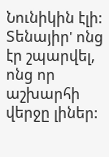Նունիկին էլի: Տենայիր' ոնց էր շպարվել, ոնց որ աշխարհի վերջը լիներ: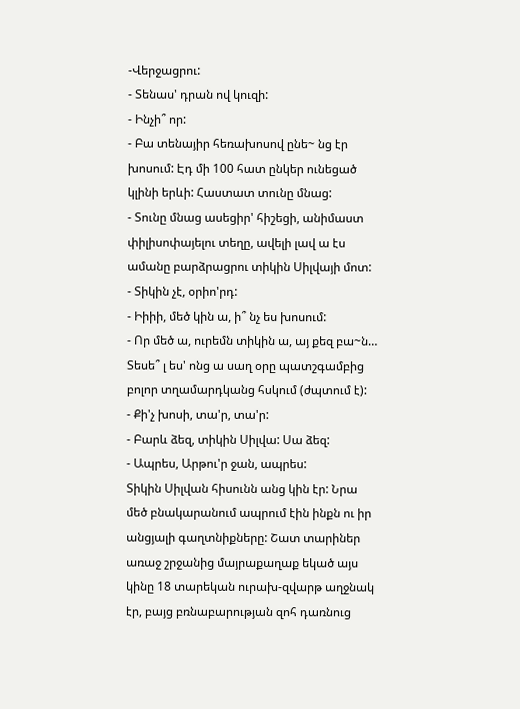-Վերջացրու:
- Տենաս' դրան ով կուզի:
- Ինչի՞ որ:
- Բա տենայիր հեռախոսով ընե~ նց էր խոսում: Էդ մի 100 հատ ընկեր ունեցած կլինի երևի: Հաստատ տունը մնաց:
- Տունը մնաց ասեցիր' հիշեցի, անիմաստ փիլիսոփայելու տեղը, ավելի լավ ա էս ամանը բարձրացրու տիկին Սիլվայի մոտ:
- Տիկին չէ, օրիո'րդ:
- Իիիի, մեծ կին ա, ի՞ նչ ես խոսում:
- Որ մեծ ա, ուրեմն տիկին ա, այ քեզ բա~ն… Տեսե՞ լ ես' ոնց ա սաղ օրը պատշգամբից բոլոր տղամարդկանց հսկում (ժպտում է):
- Քի'չ խոսի, տա'ր, տա'ր:
- Բարև ձեզ, տիկին Սիլվա: Սա ձեզ:
- Ապրես, Արթու'ր ջան, ապրես:
Տիկին Սիլվան հիսունն անց կին էր: Նրա մեծ բնակարանում ապրում էին ինքն ու իր անցյալի գաղտնիքները: Շատ տարիներ առաջ շրջանից մայրաքաղաք եկած այս կինը 18 տարեկան ուրախ-զվարթ աղջնակ էր, բայց բռնաբարության զոհ դառնուց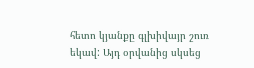հետո կյանքը գլխիվայր շուռ եկավ: Այդ օրվանից սկսեց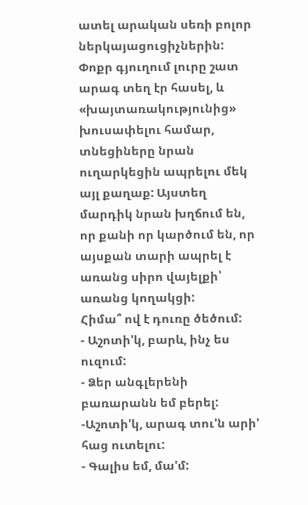ատել արական սեռի բոլոր ներկայացուցիչներին: Փոքր գյուղում լուրը շատ արագ տեղ էր հասել, և «խայտառակությունից» խուսափելու համար, տնեցիները նրան ուղարկեցին ապրելու մեկ այլ քաղաք: Այստեղ մարդիկ նրան խղճում են, որ քանի որ կարծում են, որ այսքան տարի ապրել է առանց սիրո վայելքի՝ առանց կողակցի:
Հիմա՞ ով է դուռը ծեծում:
- Աշոտի'կ, բարև, ինչ ես ուզում:
- Ձեր անգլերենի բառարանն եմ բերել:
-Աշոտի'կ, արագ տու'ն արի' հաց ուտելու:
- Գալիս եմ, մա'մ: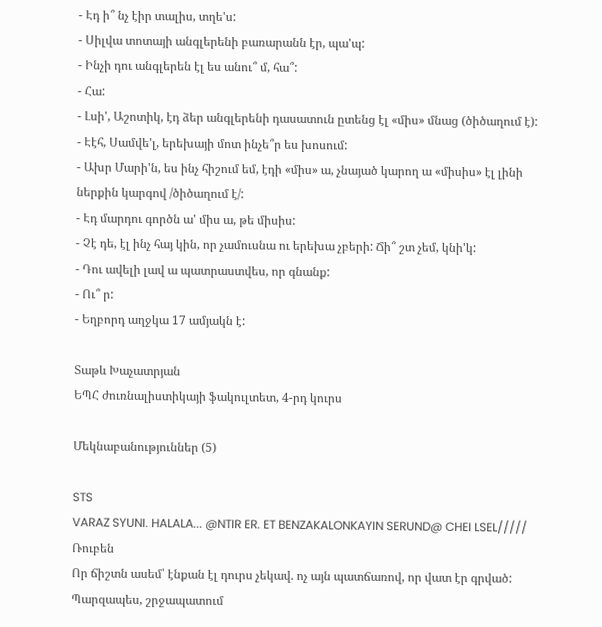- Էդ ի՞ նչ էիր տալիս, տղե'ս:
- Սիլվա տոտայի անգլերենի բառարանն էր, պա'պ:
- Ինչի դու անգլերեն էլ ես անու՞ մ, հա՞:
- Հա:
- Լսի', Աշոտիկ, էդ ձեր անգլերենի դասատուն ըտենց էլ «միս» մնաց (ծիծաղում է):
- Էէհ, Սամվե'լ, երեխայի մոտ ինչե՞ր ես խոսում:
- Ախր Մարի'ն, ես ինչ հիշում եմ, էդի «միս» ա, չնայած կարող ա «միսիս» էլ լինի ներքին կարգով /ծիծաղում է/:
- Էդ մարդու գործն ա' միս ա, թե միսիս:
- Չէ դե, էլ ինչ հայ կին, որ չամուսնա ու երեխա չբերի: Ճի՞ շտ չեմ, կնի'կ:
- Դու ավելի լավ ա պատրաստվես, որ գնանք:
- Ու՞ ր:
- Եղբորդ աղջկա 17 ամյակն է:

Տաթև Խաչատրյան
ԵՊՀ ժուռնալիստիկայի ֆակուլտետ, 4-րդ կուրս

Մեկնաբանություններ (5)

STS
VARAZ SYUNI. HALALA... @NTIR ER. ET BENZAKALONKAYIN SERUND@ CHEI LSEL/////
Ռուբեն
Որ ճիշտն ասեմ՝ էնքան էլ դուրս չեկավ. ոչ այն պատճառով, որ վատ էր գրված: Պարզապես, շրջապատում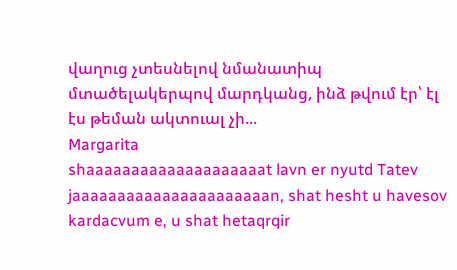վաղուց չտեսնելով նմանատիպ մտածելակերպով մարդկանց, ինձ թվում էր՝ էլ էս թեման ակտուալ չի...
Margarita
shaaaaaaaaaaaaaaaaaaaat lavn er nyutd Tatev jaaaaaaaaaaaaaaaaaaaaaan, shat hesht u havesov kardacvum e, u shat hetaqrqir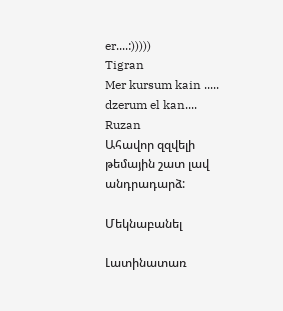er....:)))))
Tigran
Mer kursum kain ..... dzerum el kan....
Ruzan
Ահավոր զզվելի թեմային շատ լավ անդրադարձ:

Մեկնաբանել

Լատինատառ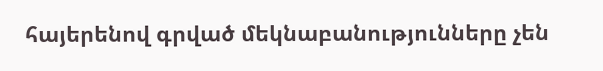հայերենով գրված մեկնաբանությունները չեն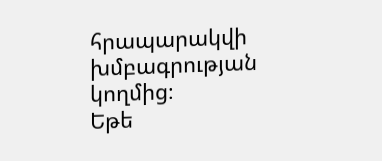հրապարակվի խմբագրության կողմից։
Եթե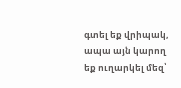գտել եք վրիպակ, ապա այն կարող եք ուղարկել մեզ՝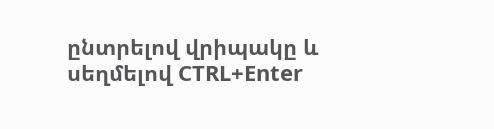ընտրելով վրիպակը և սեղմելով CTRL+Enter